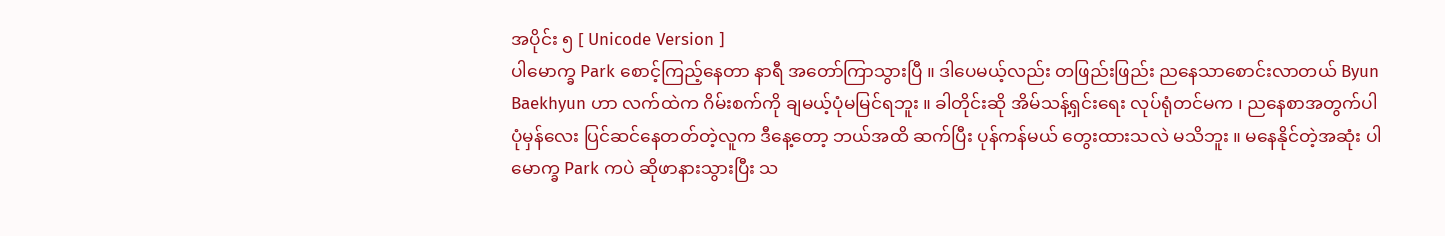အပိုင်း ၅ [ Unicode Version ]
ပါမောက္ခ Park စောင့်ကြည့်နေတာ နာရီ အတော်ကြာသွားပြီ ။ ဒါပေမယ့်လည်း တဖြည်းဖြည်း ညနေသာစောင်းလာတယ် Byun Baekhyun ဟာ လက်ထဲက ဂိမ်းစက်ကို ချမယ့်ပုံမမြင်ရဘူး ။ ခါတိုင်းဆို အိမ်သန့်ရှင်းရေး လုပ်ရုံတင်မက ၊ ညနေစာအတွက်ပါ ပုံမှန်လေး ပြင်ဆင်နေတတ်တဲ့လူက ဒီနေ့တော့ ဘယ်အထိ ဆက်ပြီး ပုန်ကန်မယ် တွေးထားသလဲ မသိဘူး ။ မနေနိုင်တဲ့အဆုံး ပါမောက္ခ Park ကပဲ ဆိုဖာနားသွားပြီး သ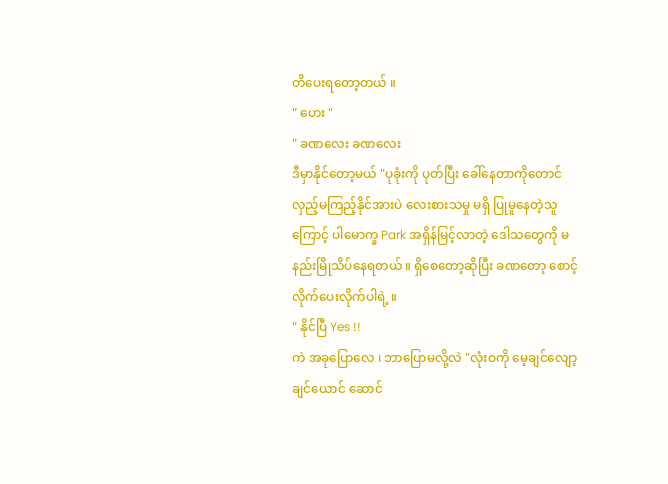တိပေးရတော့တယ် ။
" ဟေး "
" ခဏလေး ခဏလေး
ဒီမှာနိုင်တော့မယ် "ပုခုံးကို ပုတ်ပြီး ခေါ်နေတာကိုတောင် လှည့်မကြည့်နိုင်အားပဲ လေးစားသမှု မရှိ ပြုမူနေတဲ့သူကြောင့် ပါမောက္ခ Park အရှိန်မြင့်လာတဲ့ ဒေါသတွေကို မနည်းမြိုသိပ်နေရတယ် ။ ရှိစေတော့ဆိုပြီး ခဏတော့ စောင့်လိုက်ပေးလိုက်ပါရဲ့ ။
" နိုင်ပြီ Yes !!
ကဲ အခုပြောလေ ၊ ဘာပြောမလို့လဲ "လုံးဝကို မေ့ချင်လျော့ချင်ယောင် ဆောင်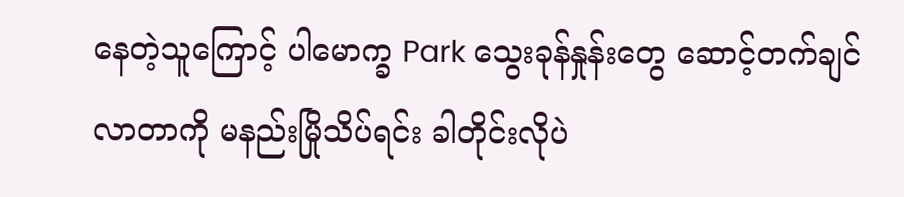နေတဲ့သူကြောင့် ပါမောက္ခ Park သွေးခုန်နှုန်းတွေ ဆောင့်တက်ချင်လာတာကို မနည်းမြိုသိပ်ရင်း ခါတိုင်းလိုပဲ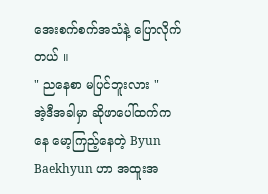အေးစက်စက်အသံနဲ့ ပြောလိုက်တယ် ။
" ညနေစာ မပြင်ဘူးလား "
အဲ့ဒီအခါမှာ ဆိုဖာပေါ်ထက်ကနေ မော့ကြည့်နေတဲ့ Byun Baekhyun ဟာ အထူးအ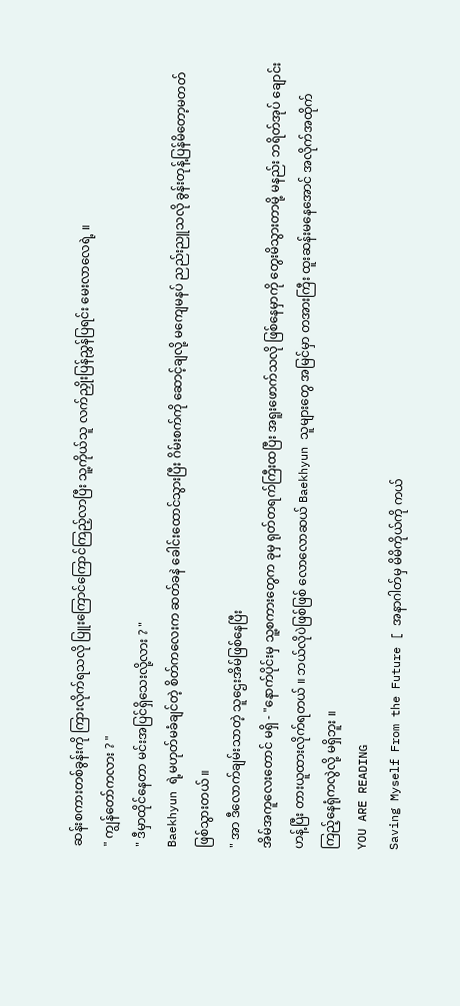ဆန်းစကားတစ်ခွန်းကို ကြားလိုက်ရသလို ပြူးကြောင်ကြောင်ကြည့်လာပြီး သူ့ကိုယ်သူ လက်ညှိုးပြန်ညွှန်ပြရင်း မေးလာလေရဲ့ ။
" ကျွန်တော်ကလား ? "
" ဒီမှာထိုင်နေတာ မင်းအပြင်ရှိသေးလို့လား ? "
Baekhyun ရဲ့မဟုတ်မခံချင်တဲ့ စိတ်ကလေးက ဆတ်ခနဲ ခေါင်းထောင်သွားပြီး ဂိမ်းစက်ကို ဆောင့်ချလို့ မကျေမနပ် ညည်းညူသလို ခွန်းတုန့်ပြန်မိတော့မတတ် ဖြစ်သွားတယ် ။
" အာ ဒီလောက်ချမ်းသာတဲ့ သူဌေးအိမ်ဖြစ်နေပြီး
အိမ်အကူလေးတောင် မရှိ - "နောက်ပိုင်းမှ သူ့စကားတွေက ခုမှ ရုတ်တရက်ကြီးထပြီး အရူးဖောက်သလို ဖြစ်နေမှာကို တွေးမိသွားတာမို့ မနည်း ဘရိတ်အုပ် ချောင်းဟန့်ပြီး တားယူထားလိုက်ရတယ် ။ ဘယ်လိုပဲဖြစ်ဖြစ် လောလောဆယ် Baekhyun သူများတွေ အမြင်မှာ တအားကြီး ထူးဆန်းမနေအောင် အလိုက်အထိုက် ကြည့်နေရုံကလွဲလို့ မရှိဘူး ။
YOU ARE READING
Saving Myself From the Future [ အနာဂါတ်မှ မိမိကိုယ်ကို ကယ်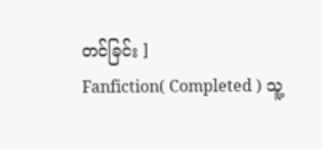တင်ခြင်း ]
Fanfiction( Completed ) သူ့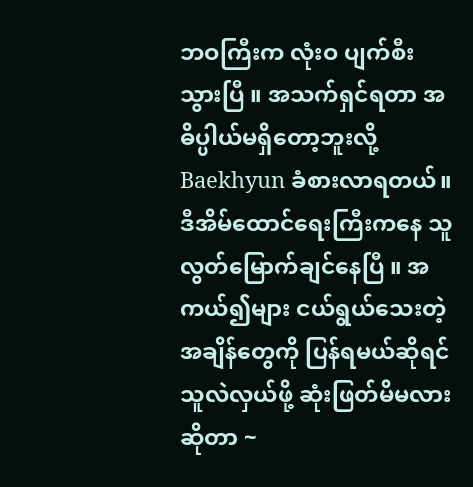ဘဝကြီးက လုံးဝ ပျက်စီးသွားပြီ ။ အသက်ရှင်ရတာ အဓိပ္ပါယ်မရှိတော့ဘူးလို့ Baekhyun ခံစားလာရတယ်။ ဒီအိမ်ထောင်ရေးကြီးကနေ သူလွတ်မြောက်ချင်နေပြီ ။ အကယ်၍များ ငယ်ရွယ်သေးတဲ့ အချိန်တွေကို ပြန်ရမယ်ဆိုရင် သူလဲလှယ်ဖို့ ဆုံးဖြတ်မိမလားဆိုတာ ~